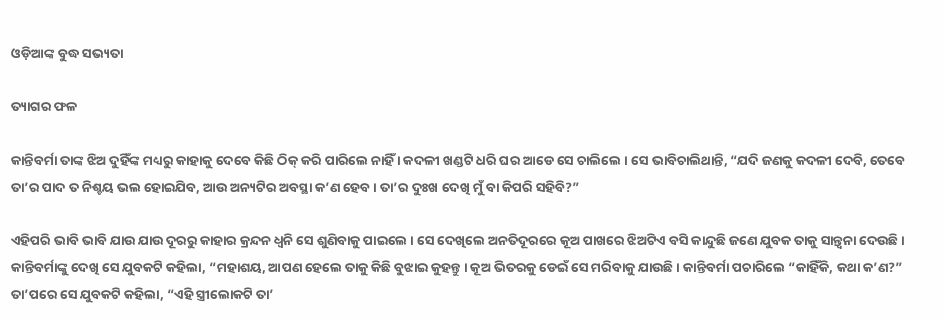ଓଡ଼ିଆଙ୍କ ବୁଦ୍ଧ ସଭ୍ୟତା

ତ୍ୟାଗର ଫଳ

କାନ୍ତିବର୍ମା ତାଙ୍କ ଝିଅ ଦୁହିଁଙ୍କ ମଧ୍ୟରୁ କାହାକୁ ଦେବେ କିଛି ଠିକ୍ କରି ପାରିଲେ ନାହିଁ । କଦଳୀ ଖଣ୍ଡଟି ଧରି ଘର ଆଡେ ସେ ଚାଲିଲେ । ସେ ଭାବିଚାଲିଥାନ୍ତି, “ଯଦି ଜଣକୁ କଦଳୀ ଦେବି, ତେବେ ତା’ର ପାଦ ତ ନିଶ୍ଚୟ ଭଲ ହୋଇଯିବ, ଆଉ ଅନ୍ୟଟିର ଅବସ୍ଥା କ’ଣ ହେବ । ତା’ର ଦୁଃଖ ଦେଖି ମୁଁ ବା କିପରି ସହିବି?”

ଏହିପରି ଭାବି ଭାବି ଯାଉ ଯାଉ ଦୂରରୁ କାହାର କ୍ରନ୍ଦନ ଧ୍ୱନି ସେ ଶୁଣିବାକୁ ପାଇଲେ । ସେ ଦେଖିଲେ ଅନତିଦୂରରେ କୂଅ ପାଖରେ ଝିଅଟିଏ ବସି କାନ୍ଦୁଛି ଜଣେ ଯୁବକ ତାକୁ ସାନ୍ତ୍ୱନା ଦେଉଛି । କାନ୍ତିବର୍ମାଙ୍କୁ ଦେଖି ସେ ଯୁବକଟି କହିଲା, “ମହାଶୟ, ଆପଣ ହେଲେ ତାକୁ କିଛି ବୁଝାଇ କୁହନ୍ତୁ । କୂଅ ଭିତରକୁ ଡେଇଁ ସେ ମରିବାକୁ ଯାଉଛି । କାନ୍ତିବର୍ମା ପଚାରିଲେ “କାହିଁକି, କଥା କ’ଣ?” ତା’ପରେ ସେ ଯୁବକଟି କହିଲା, “ଏହି ସ୍ତ୍ରୀଲୋକଟି ତା’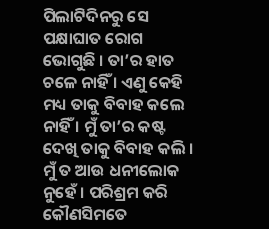ପିଲାଟିଦିନରୁ ସେ ପକ୍ଷାଘାତ ରୋଗ ଭୋଗୁଛି । ତା’ର ହାତ ଚଳେ ନାହିଁ । ଏଣୁ କେହି ମଧ୍ୟ ତାକୁ ବିବାହ କଲେ ନାହିଁ । ମୁଁ ତା’ର କଷ୍ଟ ଦେଖି ତାକୁ ବିବାହ କଲି । ମୁଁ ତ ଆଉ ଧନୀଲୋକ ନୁହେଁ । ପରିଶ୍ରମ କରି କୌଣସିମତେ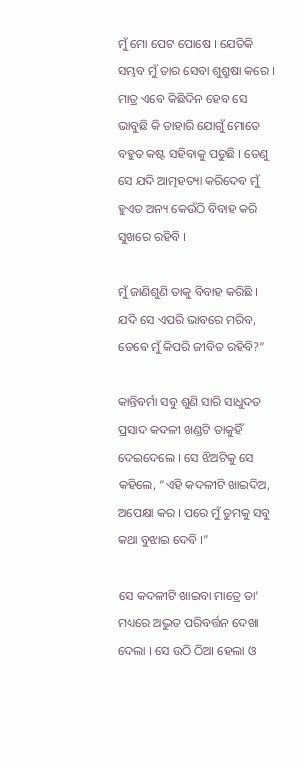ମୁଁ ମୋ ପେଟ ପୋଷେ । ଯେତିକି ସମ୍ଭବ ମୁଁ ତାର ସେବା ଶୁଶ୍ରୁଷା କରେ । ମାତ୍ର ଏବେ କିଛିଦିନ ହେବ ସେ ଭାବୁଛି କି ତାହାରି ଯୋଗୁଁ ମୋତେ ବହୁତ କଷ୍ଟ ସହିବାକୁ ପଡୁଛି । ତେଣୁ ସେ ଯଦି ଆତ୍ମହତ୍ୟା କରିଦେବ ମୁଁ ହୁଏତ ଅନ୍ୟ କେଉଁଠି ବିବାହ କରି ସୁଖରେ ରହିବି ।

ମୁଁ ଜାଣିଶୁଣି ତାକୁ ବିବାହ କରିଛି । ଯଦି ସେ ଏପରି ଭାବରେ ମରିବ, ତେବେ ମୁଁ କିପରି ଜୀବିତ ରହିବି?”

କାନ୍ତିବର୍ମା ସବୁ ଶୁଣି ସାରି ସାଧୁଦତ ପ୍ରସାଦ କଦଳୀ ଖଣ୍ଡଟି ତାକୁହିଁ ଦେଇଦେଲେ । ସେ ଝିଅଟିକୁ ସେ କହିଲେ, “ଏହି କଦଳୀଟି ଖାଇଦିଅ, ଅପେକ୍ଷା କର । ପରେ ମୁଁ ତୁମକୁ ସବୁ କଥା ବୁଝାଇ ଦେବି ।”

ସେ କଦଳୀଟି ଖାଇବା ମାତ୍ରେ ତା’ ମଧ୍ୟରେ ଅଦ୍ଭୁତ ପରିବର୍ତ୍ତନ ଦେଖା ଦେଲା । ସେ ଉଠି ଠିଆ ହେଲା ଓ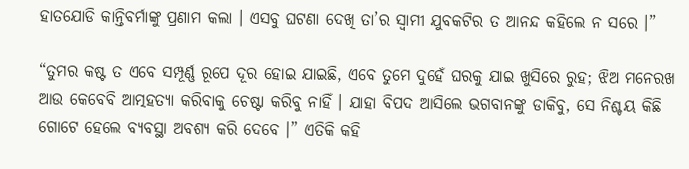ହାତଯୋଡି କାନ୍ତିବର୍ମାଙ୍କୁ ପ୍ରଣାମ କଲା । ଏସବୁ ଘଟଣା ଦେଖି ତା’ର ସ୍ୱାମୀ ଯୁବକଟିର ତ ଆନନ୍ଦ କହିଲେ ନ ସରେ ।”

“ତୁମର କଷ୍ଟ ତ ଏବେ ସମ୍ପୂର୍ଣ୍ଣ ରୂପେ ଦୂର ହୋଇ ଯାଇଛି, ଏବେ ତୁମେ ଦୁହେଁ ଘରକୁ ଯାଇ ଖୁସିରେ ରୁହ; ଝିଅ ମନେରଖ ଆଉ କେବେବି ଆତ୍ମହତ୍ୟା କରିବାକୁ ଚେଷ୍ଟା କରିବୁ ନାହିଁ । ଯାହା ବିପଦ ଆସିଲେ ଭଗବାନଙ୍କୁ ଡାକିବୁ, ସେ ନିଶ୍ଚୟ କିଛି ଗୋଟେ ହେଲେ ବ୍ୟବସ୍ଥା ଅବଶ୍ୟ କରି ଦେବେ ।” ଏତିକି କହି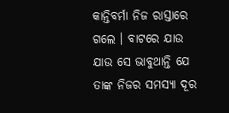କାନ୍ତିବର୍ମା ନିଜ ରାସ୍ତାରେ ଗଲେ । ବାଟରେ ଯାଉ ଯାଉ ସେ ଭାବୁଥାନ୍ତି ଯେ ତାଙ୍କ ନିଜର ସମସ୍ୟା ଦୂର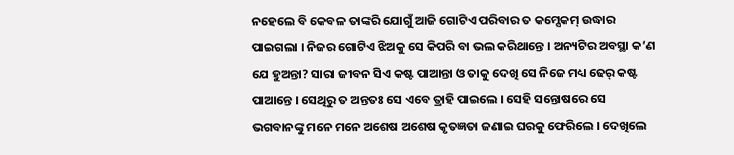ନହେଲେ ବି କେବଳ ତାଙ୍କରି ଯୋଗୁଁ ଆଜି ଗୋଟିଏ ପରିବାର ତ କମ୍ସେକମ୍ ଉଦ୍ଧାର ପାଇଗଲା । ନିଜର ଗୋଟିଏ ଝିଅକୁ ସେ କିପରି ବା ଭଲ କରିଥାନ୍ତେ । ଅନ୍ୟଟିର ଅବସ୍ଥା କ’ଣ ଯେ ହୁଅନ୍ତା? ସାରା ଜୀବନ ସିଏ କଷ୍ଟ ପାଆନ୍ତା ଓ ତାକୁ ଦେଖି ସେ ନିଜେ ମଧ୍ୟ ଢେର୍ କଷ୍ଟ ପାଆନ୍ତେ । ସେଥିରୁ ତ ଅନ୍ତତଃ ସେ ଏବେ ତ୍ରାହି ପାଇଲେ । ସେହି ସନ୍ତୋଷରେ ସେ ଭଗବାନଙ୍କୁ ମନେ ମନେ ଅଶେଷ ଅଶେଷ କୃତଜ୍ଞତା ଜଣାଇ ଘରକୁ ଫେରିଲେ । ଦେଖିଲେ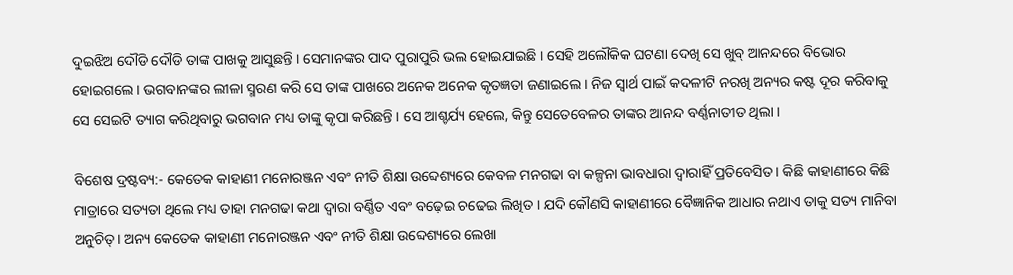ଦୁଇଝିଅ ଦୌଡି ଦୌଡି ତାଙ୍କ ପାଖକୁ ଆସୁଛନ୍ତି । ସେମାନଙ୍କର ପାଦ ପୁରାପୁରି ଭଲ ହୋଇଯାଇଛି । ସେହି ଅଲୌକିକ ଘଟଣା ଦେଖି ସେ ଖୁବ୍ ଆନନ୍ଦରେ ବିଭୋର ହୋଇଗଲେ । ଭଗବାନଙ୍କର ଲୀଳା ସ୍ମରଣ କରି ସେ ତାଙ୍କ ପାଖରେ ଅନେକ ଅନେକ କୃତଜ୍ଞତା ଜଣାଇଲେ । ନିଜ ସ୍ୱାର୍ଥ ପାଇଁ କଦଳୀଟି ନରଖି ଅନ୍ୟର କଷ୍ଟ ଦୂର କରିବାକୁ ସେ ସେଇଟି ତ୍ୟାଗ କରିଥିବାରୁ ଭଗବାନ ମଧ୍ୟ ତାଙ୍କୁ କୃପା କରିଛନ୍ତି । ସେ ଆଶ୍ଚର୍ଯ୍ୟ ହେଲେ, କିନ୍ତୁ ସେତେବେଳର ତାଙ୍କର ଆନନ୍ଦ ବର୍ଣ୍ଣନାତୀତ ଥିଲା ।

ବିଶେଷ ଦ୍ରଷ୍ଟବ୍ୟ:- କେତେକ କାହାଣୀ ମନୋରଞ୍ଜନ ଏବଂ ନୀତି ଶିକ୍ଷା ଉବ୍ଦେଶ୍ୟରେ କେବଳ ମନଗଢା ବା କଳ୍ପନା ଭାବଧାରା ଦ୍ୱାରାହିଁ ପ୍ରତିବେସିତ। କିଛି କାହାଣୀରେ କିଛି ମାତ୍ରାରେ ସତ୍ୟତା ଥିଲେ ମଧ୍ୟ ତାହା ମନଗଢା କଥା ଦ୍ୱାରା ବର୍ଣ୍ଣିତ ଏବଂ ବଢ଼େଇ ଚଢେଇ ଲିଖିତ । ଯଦି କୌଣସି କାହାଣୀରେ ବୈଜ୍ଞାନିକ ଆଧାର ନଥାଏ ତାକୁ ସତ୍ୟ ମାନିବା ଅନୁଚିତ୍। ଅନ୍ୟ କେତେକ କାହାଣୀ ମନୋରଞ୍ଜନ ଏବଂ ନୀତି ଶିକ୍ଷା ଉବ୍ଦେଶ୍ୟରେ ଲେଖା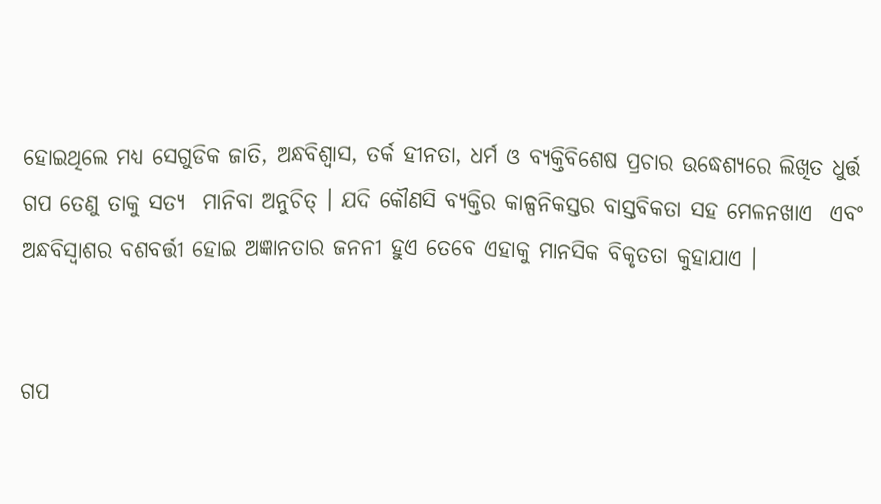ହୋଇଥିଲେ ମଧ୍ୟ ସେଗୁଡିକ ଜାତି, ଅନ୍ଧବିଶ୍ୱାସ, ତର୍କ ହୀନତା, ଧର୍ମ ଓ ବ୍ୟକ୍ତିବିଶେଷ ପ୍ରଚାର ଉଦ୍ଧେଶ୍ୟରେ ଲିଖିତ ଧୁର୍ତ୍ତ ଗପ ତେଣୁ ତାକୁ ସତ୍ୟ  ମାନିବା ଅନୁଚିତ୍ । ଯଦି କୌଣସି ବ୍ୟକ୍ତିର କାଳ୍ପନିକସ୍ତର ବାସ୍ତବିକତା ସହ ମେଳନଖାଏ  ଏବଂ ଅନ୍ଧବିସ୍ଵାଶର ବଶବର୍ତ୍ତୀ ହୋଇ ଅଜ୍ଞାନତାର ଜନନୀ ହୁଏ ତେବେ ଏହାକୁ ମାନସିକ ବିକୃତତା କୁହାଯାଏ ।


ଗପ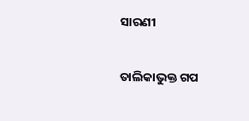ସାରଣୀ

ତାଲିକାଭୁକ୍ତ ଗପ